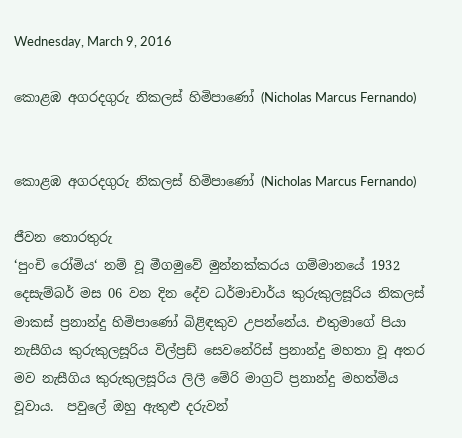Wednesday, March 9, 2016

කොළඹ අගරදගුරු නිකලස් හිමිපාණෝ (Nicholas Marcus Fernando)


කොළඹ අගරදගුරු නිකලස් හිමිපාණෝ (Nicholas Marcus Fernando)

ජීවන තොරතුරු
‘පුංචි රෝමිය‘ නම් වූ මීගමුවේ මුන්නක්කරය ගම්මානයේ 1932 දෙසැම්බර් මස 06 වන දින දේව ධර්මාචාර්ය කුරුකුලසූරිය නිකලස් මාකස් ප්‍රනාන්දු හිමිපාණෝ බිළිඳකුව උපන්නේය. එතුමාගේ පියා නැසීගිය කුරුකුලසූරිය විල්ප්‍රඩ් සෙවනේරිස් ප්‍රනාන්දු මහතා වූ අතර මව නැසීගිය කුරුකුලසූරිය ලිලී මේරි මාග්‍රට් ප්‍රනාන්දු මහත්මිය වූවාය.  පවුලේ ඔහු ඇතුළු දරුවන්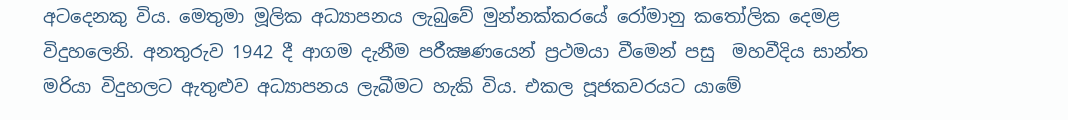අටදෙනකු විය. මෙතුමා මූලික අධ්‍යාපනය ලැබුවේ මුන්නක්කරයේ රෝමානු කතෝලික දෙමළ විදුහලෙනි. අනතුරුව 1942 දී ආගම දැනීම පරීක්‍ෂණයෙන් ප්‍රථමයා වීමෙන් පසු  මහවීදිය සාන්ත මරියා විදුහලට ඇතුළුව අධ්‍යාපනය ලැබීමට හැකි විය. එකල පූජකවරයට යාමේ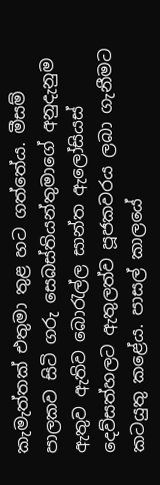කැමැත්තක් එතුමා තුළ හට ගත්තේය. මීසම් පාලකව සිටි ගරු සෙබස්තියන්තුමාගේ අනුදැනුම ඇතුව ඇතිව බොරැල්ල සාන්ත ඇලෝසියස් දෙව්සත්හලට ඇතුලත්ව පූජකවරය ලබා ගැනීමට කටයුතු කළේය. පාසල් කාලයේ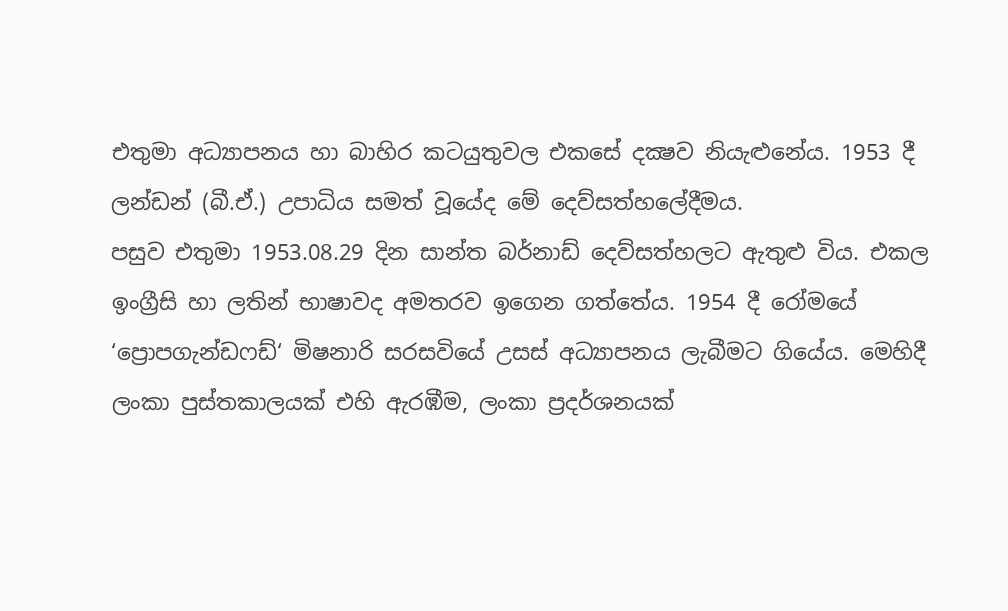එතුමා අධ්‍යාපනය හා බාහිර කටයුතුවල එකසේ දක්‍ෂව නියැළුනේය. 1953 දී ලන්ඩන් (බී.ඒ.) උපාධිය සමත් වූයේද මේ දෙව්සත්හලේදීමය.
පසුව එතුමා 1953.08.29 දින සාන්ත බර්නාඩ් දෙව්සත්හලට ඇතුළු විය. එකල ඉංග්‍රීසි හා ලතින් භාෂාවද අමතරව ඉගෙන ගත්තේය. 1954 දී රෝමයේ ‘ප්‍රොපගැන්ඩෆඩ්‘ මිෂනාරි සරසවියේ උසස් අධ්‍යාපනය ලැබීමට ගියේය. මෙහිදී ලංකා පුස්තකාලයක් එහි ඇරඹීම, ලංකා ප්‍රදර්ශනයක්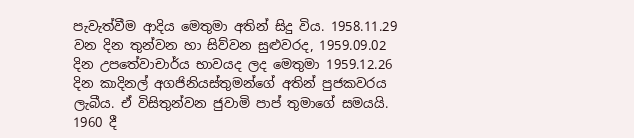පැවැත්වීම ආදිය මෙතුමා අතින් සිදු විය. 1958.11.29 වන දින තුන්වන හා සිව්වන සුළුවරද, 1959.09.02 දින උපතේවාචාර්ය භාවයද ලද මෙතුමා 1959.12.26 දින කාදිනල් අගජිනියස්තුමන්ගේ අතින් පුජකවරය ලැබීය. ඒ විසිතුන්වන ජුවාමි පාප් තුමාගේ සමයයි. 1960 දී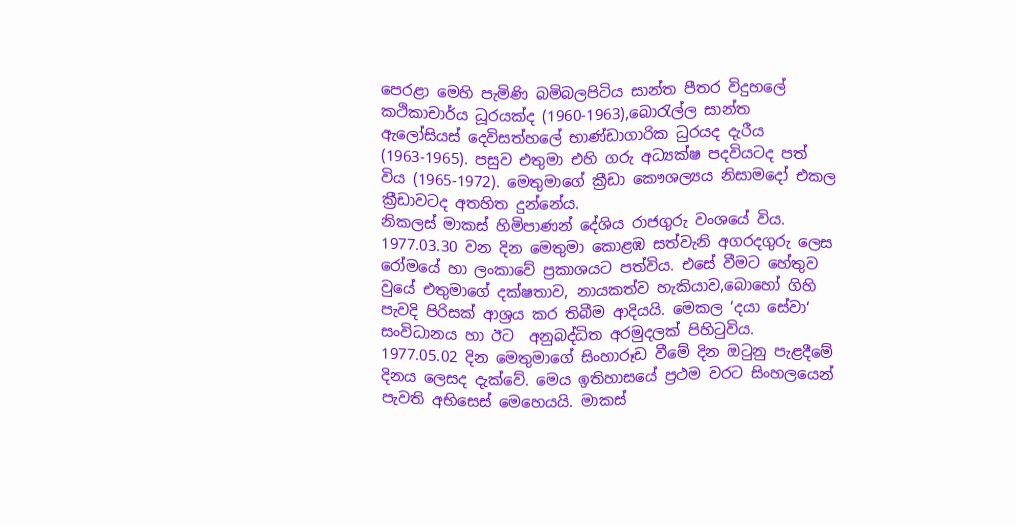පෙරළා මෙහි පැමිණි බමිබලපිටිය සාන්ත පීතර විදුහලේ කථිකාචාර්ය ධූරයක්ද (1960-1963),බොරැල්ල සාන්ත ඇලෝසියස් දෙවිසත්හලේ භාණ්ඩාගාරික ධුරයද දැරීය (1963-1965). පසුව එතුමා එහි ගරු අධ්‍යක්ෂ පදවියටද පත් විය (1965-1972). මෙතුමාගේ ක්‍රීඩා කෞශල්‍යය නිසාමදෝ එකල ක්‍රීඩාවටද අතහිත දුන්නේය.
නිකලස් මාකස් හිමිපාණන් දේශිය රාජගුරු වංශයේ විය. 1977.03.30 වන දින මෙතුමා කොළඹ සත්වැනි අගරදගුරු ලෙස රෝමයේ හා ලංකාවේ ප්‍රකාශයට පත්විය. එසේ වීමට හේතුව වුයේ එතුමාගේ දක්ෂතාව, නායකත්ව හැකියාව,බොහෝ ගිහි පැවදි පිරිසක් ආශ්‍රය කර තිබීම ආදියයි. මෙකල ‘දයා සේවා‘ සංවිධානය හා ඊට  අනුබද්ධිත අරමුදලක් පිහිටුවිය. 1977.05.02 දින මෙතුමාගේ සිංහාරූඩ වීමේ දින ඔටුනු පැළදීමේ දිනය ලෙසද දැක්වේ. මෙය ඉතිහාසයේ ප්‍රථම වරට සිංහලයෙන් පැවති අභිසෙස් මෙහෙයයි. මාකස්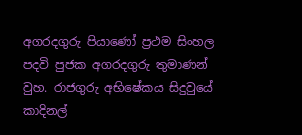අගරදගුරු පියාණෝ ප්‍රථම සිංහල පදවි පුජක අගරදගුරු තුමාණන් වුහ. රාජගුරු අභිෂේකය සිදුවුයේ කාදිනල්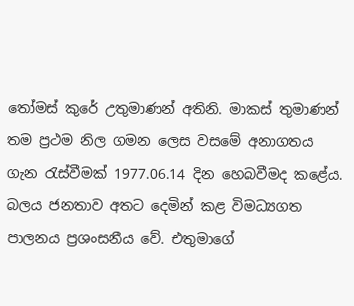තෝමස් කුරේ උතුමාණන් අතිනි. මාකස් තුමාණන් තම ප්‍රථම නිල ගමන ලෙස වසමේ අනාගතය ගැන රැස්වීමක් 1977.06.14 දින හෙබවීමද කළේය.
බලය ජනතාව අතට දෙමින් කළ විමධ්‍යගත පාලනය ප්‍රශංසනීය වේ. එතුමාගේ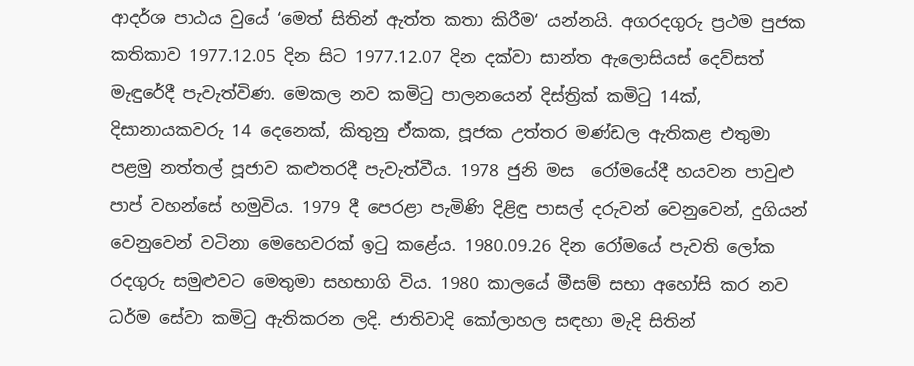ආදර්ශ පාඨය වුයේ ‘මෙත් සිතින් ඇත්ත කතා කිරීම‘ යන්නයි. අගරදගුරු ප්‍රථම පුජක කතිකාව 1977.12.05 දින සිට 1977.12.07 දින දක්වා සාන්ත ඇලොසියස් දෙව්සත් මැඳුරේදී පැවැත්විණ. මෙකල නව කමිටු පාලනයෙන් දිස්ත්‍රික් කමිටු 14ක්, දිසානායකවරු 14 දෙනෙක්, කිතුනු ඒකක, පූජක උත්තර මණ්ඩල ඇතිකළ එතුමා පළමු නත්තල් පූජාව කළුතරදී පැවැත්වීය. 1978 ජුනි මස  රෝමයේදී හයවන පාවුළු පාප් වහන්සේ හමුවිය. 1979 දී පෙරළා පැමිණි දිළිඳු පාසල් දරුවන් වෙනුවෙන්, දුගියන් වෙනුවෙන් වටිනා මෙහෙවරක් ඉටු කළේය. 1980.09.26 දින රෝමයේ පැවති ලෝක රදගුරු සමුළුවට මෙතුමා සහභාගි විය. 1980 කාලයේ මීසම් සභා අහෝසි කර නව ධර්ම සේවා කමිටු ඇතිකරන ලදි. ජාතිවාදි කෝලාහල සඳහා මැදි සිතින්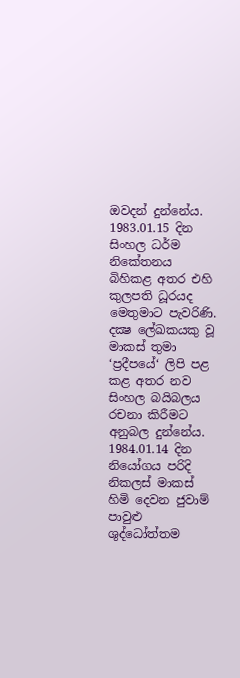ඔවදන් දුන්නේය. 1983.01.15 දින සිංහල ධර්ම නිකේතනය බිහිකළ අතර එහි කුලපති ධූරයද මෙතුමාට පැවරිණි.
දක්‍ෂ ලේඛකයකු වූ මාකස් තුමා ‘ප්‍රදීපයේ‘ ලිපි පළ කළ අතර නව සිංහල බයිබලය රචනා කිරීමට අනුබල දුන්නේය. 1984.01.14 දින නියෝගය පරිදි නිකලස් මාකස් හිමි දෙවන ජුවාම් පාවුළු ශුද්ධෝත්තම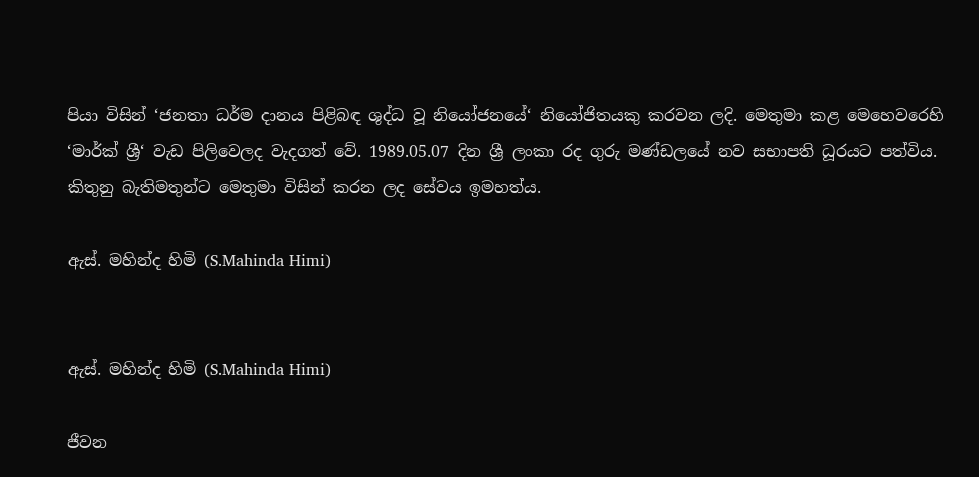පියා විසින් ‘ජනතා ධර්ම දානය පිළිබඳ ශුද්ධ වූ නියෝජනයේ‘ නියෝජිතයකු කරවන ලදි. මෙතුමා කළ මෙහෙවරෙහි ‘මාර්ක් ශ්‍රී‘ වැඩ පිලිවෙලද වැදගත් වේ. 1989.05.07 දින ශ්‍රී ලංකා රද ගුරු මණ්ඩලයේ නව සභාපති ධූරයට පත්විය. කිතුනු බැතිමතුන්ට මෙතුමා විසින් කරන ලද සේවය ඉමහත්ය.

ඇස්. මහින්ද හිමි (S.Mahinda Himi)


ඇස්. මහින්ද හිමි (S.Mahinda Himi)

ජීවන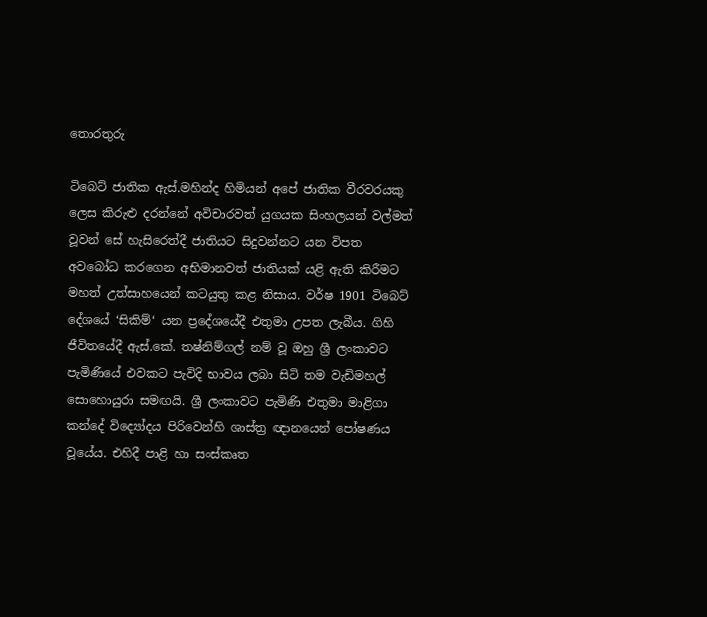තොරතුරු

ටිබෙට් ජාතික ඇස්.මහින්ද හිමියන් අපේ ජාතික වීරවරයකු ලෙස කිරුළු දරන්නේ අවිචාරවත් යුගයක සිංහලයන් වල්මත් වූවන් සේ හැසිරෙත්දී ජාතියට සිදුවන්නට යන විපත අවබෝධ කරගෙන අභිමානවත් ජාතියක් යළි ඇති කිරීමට මහත් උත්සාහයෙන් කටයුතු කළ නිසාය. වර්ෂ 1901 ටිබෙට් දේශයේ ‘සිකිම්‘ යන ප්‍ර‍දේශයේදී එතුමා උපත ලැබීය. ගිහි ජීවිතයේදී ඇස්.කේ. තෂ්නිම්ගල් නම් වූ ඔහු ශ්‍රී ලංකාවට පැමිණියේ එවකට පැවිදි භාවය ලබා සිටි තම වැඩිමහල් සොහොයුරා සමඟයි. ශ්‍රී ලංකාවට පැමිණි එතුමා මාළිගා කන්දේ විද්‍යෝදය පිරිවෙන්හි ශාස්ත්‍ර ඥානයෙන් පෝෂණය වූයේය. එහිදී පාළි හා සංස්කෘත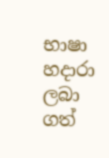භාෂා හදාරා ලබා ගත්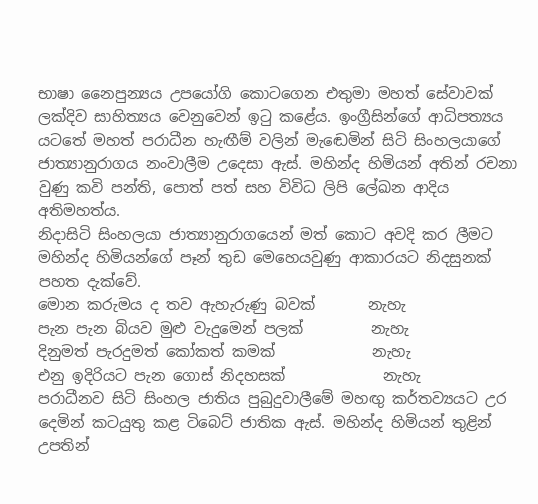භාෂා නෛපුන්‍යය උපයෝගි කොටගෙන එතුමා මහත් සේවාවක් ලක්දිව සාහිත්‍යය වෙනුවෙන් ඉටු කළේය. ඉංග්‍රීසින්ගේ ආධිපත්‍යය යටතේ මහත් පරාධීන හැඟීම් වලින් මැඬෙමින් සිටි සිංහලයාගේ ජාත්‍යානුරාගය නංවාලීම උදෙසා ඇස්. මහින්ද හිමියන් අතින් රචනා වුණු කවි පන්ති, පොත් පත් සහ විවිධ ලිපි ලේඛන ආදිය අතිමහත්ය.
නිදාසිටි සිංහලයා ජාත්‍යානුරාගයෙන් මත් කොට අවදි කර ලීමට මහින්ද හිමියන්ගේ පෑන් තුඩ මෙහෙයවුණු ආකාරයට නිදසුනක් පහත දැක්වේ.
මොන කරුමය ද තව ඇහැරුණු බවක්       නැහැ
පැන පැන බියව මුළු වැදුමෙන් පලක්         නැහැ
දිනුමත් පැරදුමත් කෝකත් කමක්             නැහැ
එනු ඉදිරියට පැන ගොස් නිදහසක්             නැහැ
පරාධීනව සිටි සිංහල ජාතිය පුබුදුවාලීමේ මහඟු කර්තව්‍යයට උර දෙමින් කටයුතු කළ ටිබෙට් ජාතික ඇස්. මහින්ද හිමියන් තුළින් උපතින්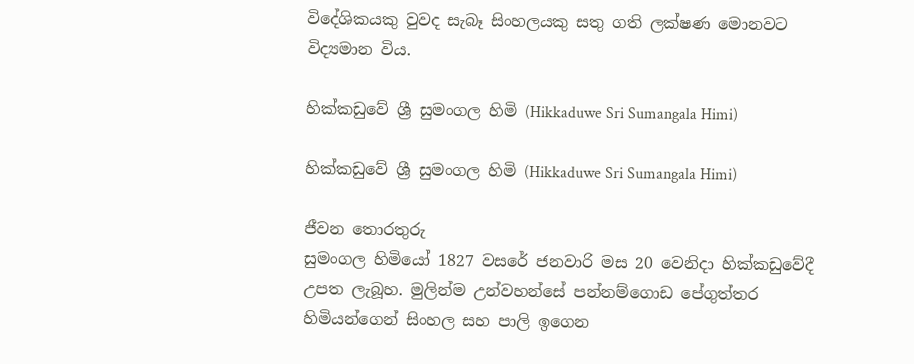විදේශිකයකු වුවද සැබෑ සිංහලයකු සතු ගති ලක්ෂණ මොනවට විද්‍යමාන විය.

හික්කඩුවේ ශ්‍රී සුමංගල හිමි (Hikkaduwe Sri Sumangala Himi)

හික්කඩුවේ ශ්‍රී සුමංගල හිමි (Hikkaduwe Sri Sumangala Himi)

ජීවන තොරතුරු
සුමංගල හිමියෝ 1827 වසරේ ජනවාරි මස 20 වෙනිදා හික්කඩුවේදී උපත ලැබූහ. මුලින්ම උන්වහන්සේ පන්නම්ගොඩ පේගුත්තර හිමියන්ගෙන් සිංහල සහ පාලි ඉගෙන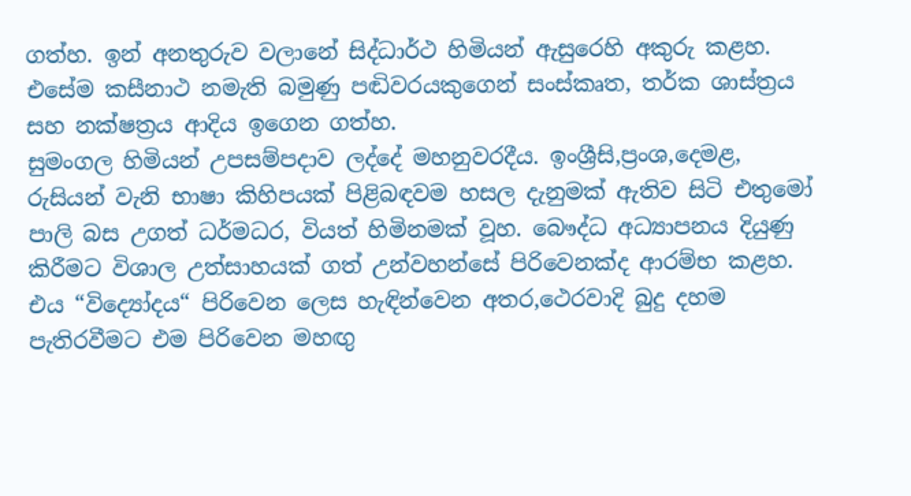ගත්හ. ඉන් අනතුරුව වලානේ සිද්ධාර්ථ හිමියන් ඇසුරෙහි අකුරු කළහ. එසේම කසීනාථ නමැති බමුණු පඬිවරයකුගෙන් සංස්කෘත, තර්ක ශාස්ත්‍රය සහ නක්ෂත්‍රය ආදිය ඉගෙන ගත්හ.
සුමංගල හිමියන් උපසම්පදාව ලද්දේ මහනුවරදීය. ඉංශ්‍රීසි,ප්‍රංශ,දෙමළ, රුසියන් වැනි භාෂා කිහිපයක් පිළිබඳවම හසල දැනුමක් ඇතිව සිටි එතුමෝ පාලි බස උගත් ධර්මධර, වියත් හිමිනමක් වූහ. බෞද්ධ අධ්‍යාපනය දියුණු කිරීමට විශාල උත්සාහයක් ගත් උන්වහන්සේ පිරිවෙනක්ද ආරම්භ කළහ. එය “විද්‍යෝදය“ පිරිවෙන ලෙස හැඳින්වෙන අතර,ථෙරවාදි බුදු දහම පැතිරවීමට එම පිරිවෙන මහඟු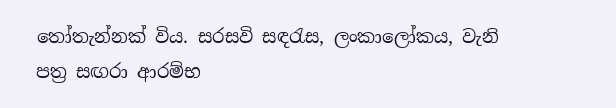තෝතැන්නක් විය. සරසවි සඳරැස, ලංකාලෝකය, වැනි පත්‍ර සඟරා ආරම්භ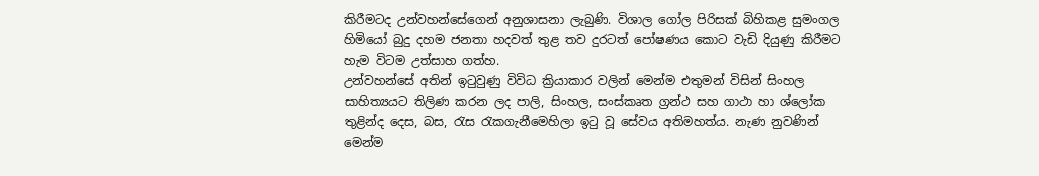කිරීමටද උන්වහන්සේගෙන් අනුශාසනා ලැබුණි. විශාල ගෝල පිරිසක් බිහිකළ සුමංගල හිමියෝ බුදු දහම ජනතා හදවත් තුළ තව දුරටත් පෝෂණය කොට වැඩි දියුණු කිරීමට හැම විටම උත්සාහ ගත්හ.
උන්වහන්සේ අතින් ඉටුවුණු විවිධ ක්‍රියාකාර වලින් මෙන්ම එතුමන් විසින් සිංහල සාහිත්‍යයට තිලිණ කරන ලද පාලි, සිංහල, සංස්කෘත ග්‍රන්ථ සහ ගාථා හා ශ්ලෝක තුළින්ද දෙස, බස, රැස රැකගැනීමෙහිලා ඉටු වූ සේවය අතිමහත්ය. නැණ නුවණින් මෙන්ම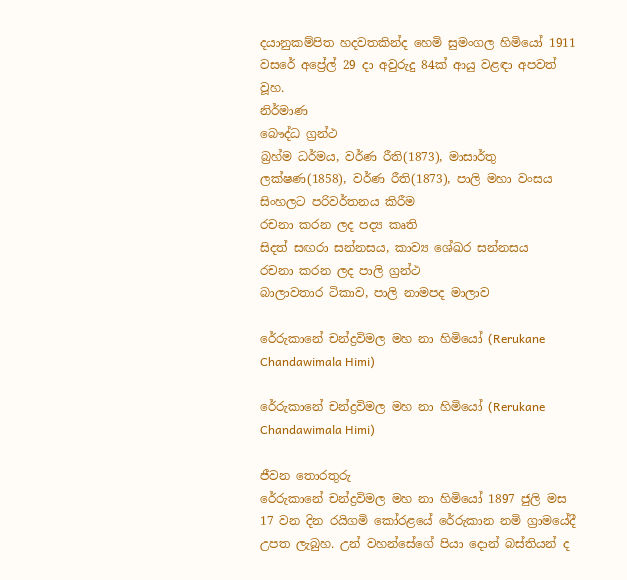දයානුකම්පිත හදවතකින්ද හෙමි සුමංගල හිමියෝ 1911 වසරේ අප්‍රේල් 29 දා අවුරුදු 84ක් ආයු වළඳා අපවත් වූහ.
නිර්මාණ
බෞද්ධ ග්‍රන්ථ
බ්‍රහ්ම ධර්මය, වර්ණ රීති(1873), මාසාර්තු ලක්ෂණ(1858), වර්ණ රීති(1873), පාලි මහා වංසය සිංහලට පරිවර්තනය කිරීම
රචනා කරන ලද පද්‍ය කෘති
සිදත් සඟරා සන්නසය, කාව්‍ය ශේඛර සන්නසය
රචනා කරන ලද පාලි ග්‍රන්ථ
බාලාවතාර ටිකාව, පාලි නාමපද මාලාව

රේරුකානේ චන්ද්‍රවිමල මහ නා හිමියෝ (Rerukane Chandawimala Himi)

රේරුකානේ චන්ද්‍රවිමල මහ නා හිමියෝ (Rerukane Chandawimala Himi)

ජීවන තොරතුරු
රේරුකානේ චන්ද්‍රවිමල මහ නා හිමියෝ 1897 ජුලි මස 17 වන දින රයිගමි කෝරළයේ රේරුකාන නමි ග්‍රාමයේදී උපත ලැබුහ. උන් වහන්සේගේ පියා දොන් බස්තියන් ද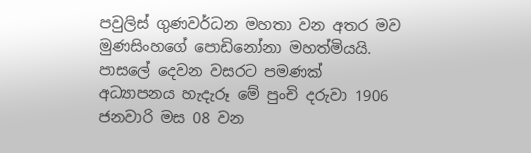පවුලිස් ගුණවර්ධන මහතා වන අතර මව මුණසිංහගේ පොඩිනෝනා මහත්මියයි. පාසලේ දෙවන වසරට පමණක් අධ්‍යාපනය හැදැරූ මේ පුංචි දරුවා 1906 ජනවාරි මස 08 වන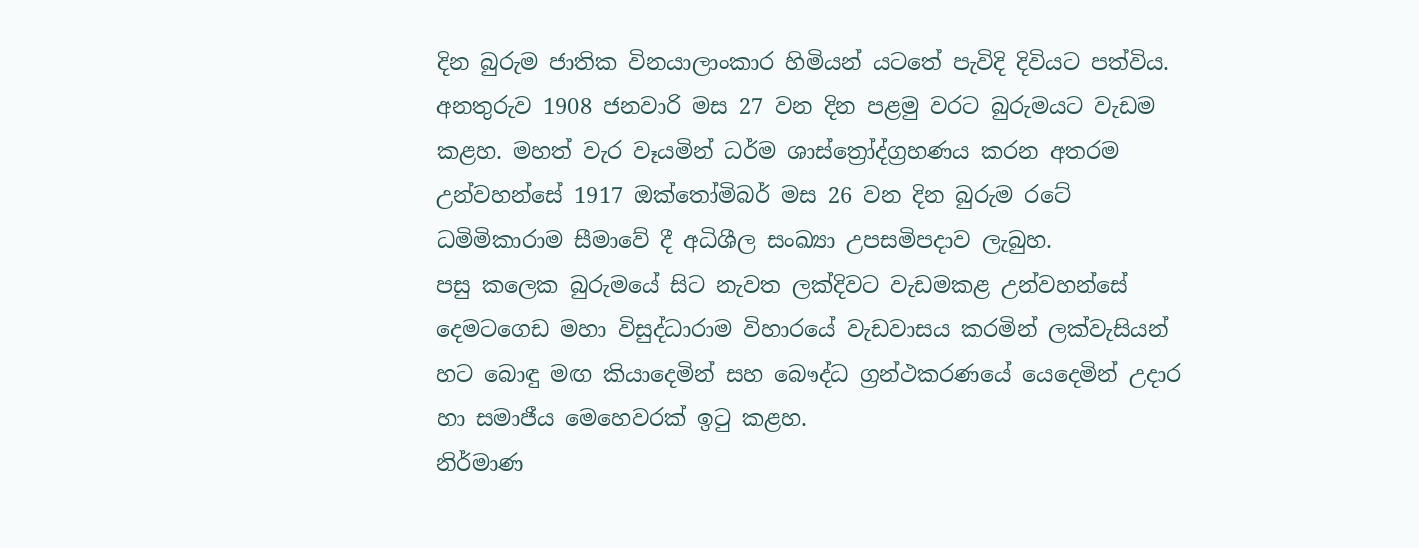දින බුරුම ජාතික විනයාලාංකාර හිමියන් යටතේ පැවිදි දිවියට පත්විය.
අනතුරුව 1908 ජනවාරි මස 27 වන දින පළමු වරට බුරුමයට වැඩම කළහ. මහත් වැර වෑයමින් ධර්ම ශාස්ත්‍රෝද්ග්‍රහණය කරන අතරම උන්වහන්සේ 1917 ඔක්තෝමිබර් මස 26 වන දින බුරුම රටේ ධමිමිකාරාම සීමාවේ දී අධිශීල සංඛ්‍යා උපසමිපදාව ලැබුහ.
පසු කලෙක බුරුමයේ සිට නැවත ලක්දිවට වැඩමකළ උන්වහන්සේ දෙමටගෙඩ මහා විසුද්ධාරාම විහාරයේ වැඩවාසය කරමින් ලක්වැසියන් හට බොඳු මඟ කියාදෙමින් සහ බෞද්ධ ග්‍රන්ථකරණයේ යෙදෙමින් උදාර හා සමාජීය මෙ‍හෙවරක් ඉටු කළහ.
නිර්මාණ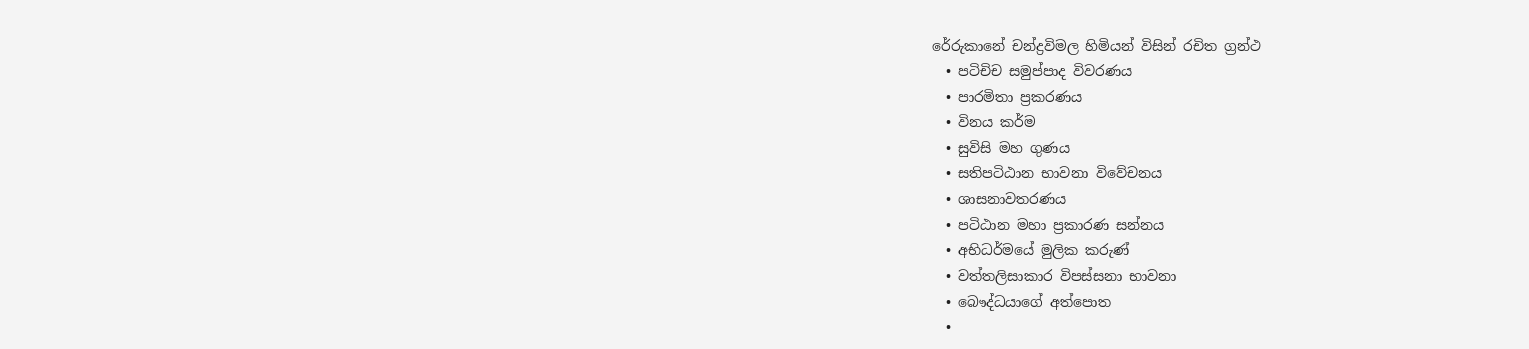රේරුකානේ චන්ද්‍රවිමල හිමියන් විසින් රචිත ග්‍රන්ථ
  • පටිචිච සමුප්පාද විවරණය
  • පාරමිතා ප්‍රකරණය
  • විනය කර්ම
  • සුවිසි මහ ගුණය
  • සතිපටිඨාන භාවනා විවේචනය
  • ශාසනාවතරණය
  • පටිඨාන මහා ප්‍රකාරණ සන්නය
  • අභිධර්මයේ මුලික කරුණ්
  • වත්තලිසාකාර විපස්සනා භාවනා
  • බෞද්ධයාගේ අත්පොත
  •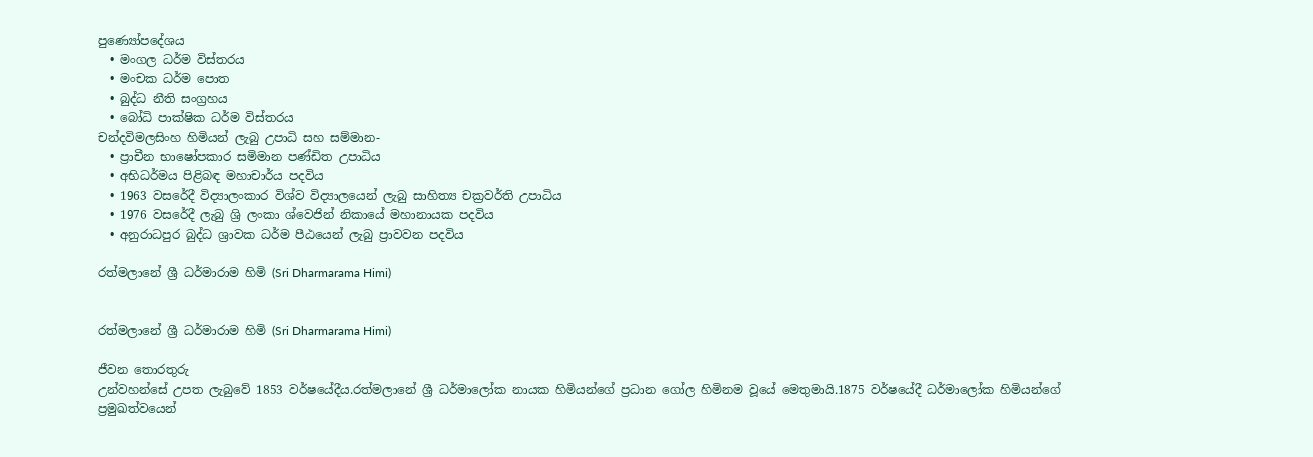පුණ්‍යෝපදේශය
  • මංගල ධර්ම විස්තරය
  • මංචක ධර්ම පොත
  • බුද්ධ නීති සංග්‍රහය
  • බෝධි පාක්ෂික ධර්ම විස්තරය
චන්දවිමලසිංහ හිමියන් ලැබු උපාධි සහ සම්මාන-
  • ප්‍රාචීන භාෂෝපකාර සමිමාන පණ්ඩිත උපාධිය
  • අභිධර්මය පිළිබඳ මහාචාර්ය පදවිය
  • 1963 වසරේදී විද්‍යාලංකාර විශ්ව විද්‍යාලයෙන් ලැබු සාහිත්‍ය චක්‍රවර්ති උපාධිය
  • 1976 වසරේදී ලැබු ශ්‍රි ලංකා ශ්වෙජින් නිකායේ මහානායක පදවිය
  • අනුරාධපුර බුද්ධ ශ්‍රාවක ධර්ම පීඨයෙන් ලැබු ප්‍රාවවන පදවිය

රත්මලානේ ශ්‍රී ධර්මාරාම හිමි (Sri Dharmarama Himi)


රත්මලානේ ශ්‍රී ධර්මාරාම හිමි (Sri Dharmarama Himi)

ජීවන තොරතුරු
උන්වහන්සේ උපත ලැබුවේ 1853 වර්ෂයේදීය.රත්මලානේ ශ්‍රී ධර්මාලෝක නායක හිමියන්ගේ ප්‍රධාන ගෝල හිමිනම වූයේ මෙතුමායි.1875 වර්ෂයේදී ධර්මාලෝක හිමියන්ගේ ප්‍රමුඛත්වයෙන්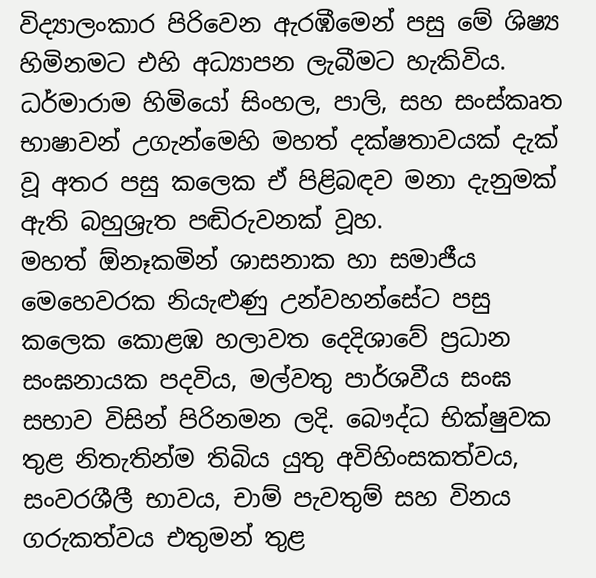විද්‍යාලංකාර පිරිවෙන ඇරඹීමෙන් පසු මේ ශිෂ්‍ය හිමිනමට එහි අධ්‍යාපන ලැබීමට හැකිවිය. ධර්මාරාම හිමියෝ සිංහල, පාලි, සහ සංස්කෘත භාෂාවන් උගැන්මෙහි මහත් දක්ෂතාවයක් දැක් වූ අතර පසු කලෙක ඒ පිළිබඳව මනා දැනුමක් ඇති බහුශ්‍රැත පඬිරුවනක් වූහ.
මහත් ඕනෑකමින් ශාසනාක හා සමාජීය මෙහෙවරක නියැළුණු උන්වහන්සේට පසු කලෙක කොළඹ හලාවත දෙදිශාවේ ප්‍රධාන සංඝනායක පදවිය, මල්වතු පාර්ශවීය සංඝ සභාව විසින් පිරිනමන ලදි. බෞද්ධ භික්ෂුවක තුළ නිතැතින්ම තිබිය යුතු අවිහිංසකත්වය, සංවරශීලී භාවය, චාම් පැවතුම් සහ විනය ගරුකත්වය එතුමන් තුළ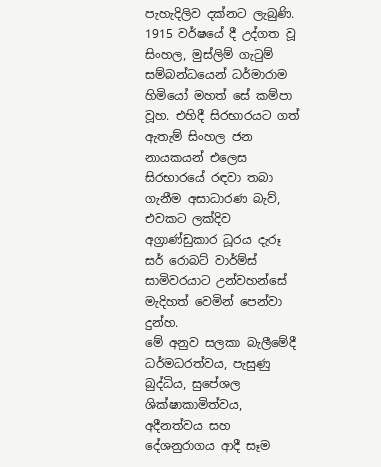පැහැදිලිව දක්නට ලැබුණි.
1915 වර්ෂයේ දී උද්ගත වූ සිංහල, මුස්ලිම් ගැටුම් සම්බන්ධයෙන් ධර්මාරාම හිමියෝ මහත් සේ කම්පා වූහ. එහිදී සිරභාරයට ගත් ඇතැම් සිංහල ජන නායකයන් එලෙස සිරභාරයේ රඳවා තබා ගැනීම අසාධාරණ බැව්, එවකට ලක්දිව අග්‍රාණ්ඩුකාර ධූරය දැරූ සර් රොබට් වාර්ම්ස් සාමිවරයාට උන්වහන්සේ මැදිහත් වෙමින් පෙන්වා දුන්හ.
මේ අනුව සලකා බැලීමේදී ධර්මධරත්වය, පැසුණු බුද්ධිය, සුපේශල ශික්ෂාකාමිත්වය, අදීනත්වය සහ දේශනුරාගය ආදී සෑම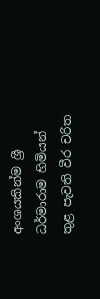අංශයකින්ම ශ්‍රී ධර්මාරාම හිමියන් තුළ පැවති වීර චරිත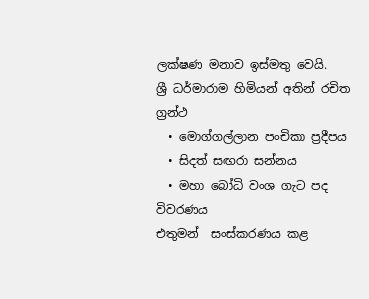ලක්ෂණ මනාව ඉස්මතු වෙයි.
ශ්‍රී ධර්මාරාම හිමියන් අතින් රචිත ග්‍රන්ථ
  • මොග්ගල්ලාන පංචිකා ප්‍රදීපය
  • සිදත් සඟරා සන්නය
  • මහා‍ බෝධි වංශ ගැට පද විවරණය
එතුමන්  සංස්කරණය කළ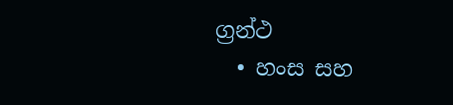ග්‍රන්ථ
  • හංස සහ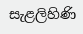සැළලිහිණි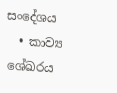සංදේශය
  • කාව්‍ය ශේඛරය